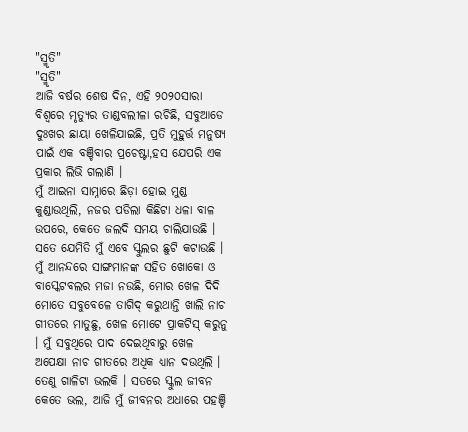"ସ୍ମୃତି"
"ସ୍ମୃତି"
ଆଜି ବର୍ଷର ଶେଷ ଦିନ, ଏହି ୨୦୨୦ସାରା ବିଶ୍ୱରେ ମୃତ୍ୟୁର ତାଣ୍ଡବଲୀଳା ରଚିଛି, ସବୁଆଡେ ଦୁଃଖର ଛାୟା ଖେଳିଯାଇଛି, ପ୍ରତି ମୁହୁର୍ତ୍ତ ମନୁଷ୍ୟ ପାଇଁ ଏକ ବଞ୍ଚିବାର ପ୍ରଚେଷ୍ଟା,ହସ ଯେପରି ଏକ ପ୍ରକାର ଲିଭି ଗଲାଣି ।
ମୁଁ ଆଇନା ସାମ୍ନାରେ ଛିଡ଼ା ହୋଇ ମୁଣ୍ଡ କୁଣ୍ଡାଉଥିଲି, ନଜର ପଡିଲା କିଛିଟା ଧଳା ବାଳ ଉପରେ, କେତେ ଜଲଦି ସମୟ ଚାଲିଯାଉଛି । ସତେ ଯେମିତି ମୁଁ ଏବେ ସ୍କୁଲର ଛୁଟି କଟାଉଛି । ମୁଁ ଆନନ୍ଦରେ ସାଙ୍ଗମାନଙ୍କ ସହିତ ଖୋକୋ ଓ ବାସ୍କେଟବଲର ମଜା ନଉଛି, ମୋର ଖେଳ ଦିଦି ମୋତେ ସବୁବେଳେ ତାଗିଦ୍ କରୁଥାନ୍ତି ଖାଲି ନାଚ ଗୀତରେ ମାତୁଛୁ, ଖେଳ ମୋଟେ ପ୍ରାକଟିସ୍ କରୁନୁ । ମୁଁ ସବୁଥିରେ ପାଦ ଦେଇଥିବାରୁ ଖେଳ ଅପେକ୍ଷା ନାଚ ଗୀତରେ ଅଧିକ ଧ୍ୟାନ ଦଉଥିଲି । ତେଣୁ ଗାଳିଟା ଭଲକି । ସତରେ ସ୍କୁଲ ଜୀବନ କେତେ ଭଲ, ଆଜି ମୁଁ ଜୀବନର ଅଧାରେ ପହଞ୍ଚି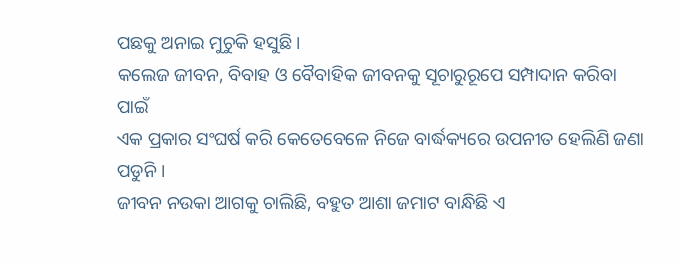ପଛକୁ ଅନାଇ ମୁଚୁକି ହସୁଛି ।
କଲେଜ ଜୀବନ, ବିବାହ ଓ ବୈବାହିକ ଜୀବନକୁ ସୂଚାରୁରୂପେ ସମ୍ପାଦାନ କରିବା ପାଇଁ
ଏକ ପ୍ରକାର ସଂଘର୍ଷ କରି କେତେବେଳେ ନିଜେ ବାର୍ଦ୍ଧକ୍ୟରେ ଉପନୀତ ହେଲିଣି ଜଣା ପଡୁନି ।
ଜୀବନ ନଉକା ଆଗକୁ ଚାଲିଛି, ବହୁତ ଆଶା ଜମାଟ ବାନ୍ଧିଛି ଏ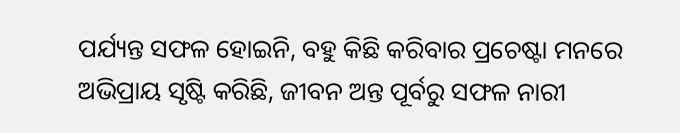ପର୍ଯ୍ୟନ୍ତ ସଫଳ ହୋଇନି, ବହୁ କିଛି କରିବାର ପ୍ରଚେଷ୍ଟା ମନରେ ଅଭିପ୍ରାୟ ସୃଷ୍ଟି କରିଛି, ଜୀବନ ଅନ୍ତ ପୂର୍ବରୁ ସଫଳ ନାରୀ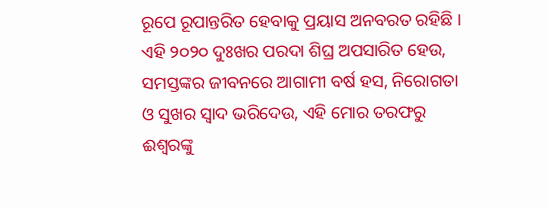ରୂପେ ରୂପାନ୍ତରିତ ହେବାକୁ ପ୍ରୟାସ ଅନବରତ ରହିଛି । ଏହି ୨୦୨୦ ଦୁଃଖର ପରଦା ଶିଘ୍ର ଅପସାରିତ ହେଉ, ସମସ୍ତଙ୍କର ଜୀବନରେ ଆଗାମୀ ବର୍ଷ ହସ, ନିରୋଗତା ଓ ସୁଖର ସ୍ୱାଦ ଭରିଦେଉ, ଏହି ମୋର ତରଫରୁ ଈଶ୍ଵରଙ୍କୁ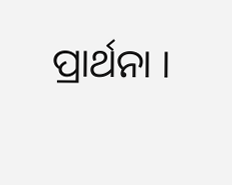ପ୍ରାର୍ଥନା ।